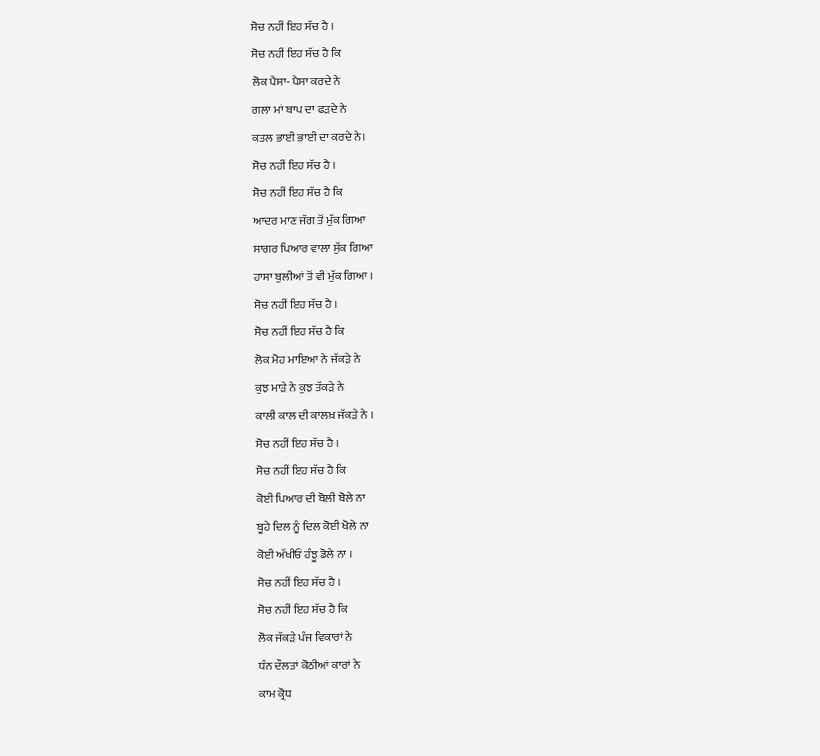ਸੋਚ ਨਹੀਂ ਇਹ ਸੱਚ ਹੈ ।
ਸੋਚ ਨਹੀਂ ਇਹ ਸੱਚ ਹੈ ਕਿ
ਲੋਕ ਪੈਸਾ- ਪੈਸਾ ਕਰਦੇ ਨੇ
ਗਲਾ ਮਾਂ ਬਾਪ ਦਾ ਫੜਦੇ ਨੇ
ਕਤਲ ਭਾਈ ਭਾਈ ਦਾ ਕਰਦੇ ਨੇ।
ਸੋਚ ਨਹੀਂ ਇਹ ਸੱਚ ਹੈ ।
ਸੋਚ ਨਹੀਂ ਇਹ ਸੱਚ ਹੈ ਕਿ
ਆਦਰ ਮਾਣ ਜੱਗ ਤੋਂ ਮੁੱਕ ਗਿਆ
ਸਾਗਰ ਪਿਆਰ ਵਾਲਾ ਸੁੱਕ ਗਿਆ
ਹਾਸਾ ਬੁਲੀਆਂ ਤੋਂ ਵੀ ਮੁੱਕ ਗਿਆ ।
ਸੋਚ ਨਹੀਂ ਇਹ ਸੱਚ ਹੈ ।
ਸੋਚ ਨਹੀਂ ਇਹ ਸੱਚ ਹੈ ਕਿ
ਲੋਕ ਮੋਹ ਮਾਇਆ ਨੇ ਜੱਕੜੇ ਨੇ
ਕੁਝ ਮਾੜੇ ਨੇ ਕੁਝ ਤੱਕੜੇ ਨੇ
ਕਾਲੀ ਕਾਲ ਦੀ ਕਾਲਖ਼ ਜੱਕੜੇ ਨੇ ।
ਸੋਚ ਨਹੀਂ ਇਹ ਸੱਚ ਹੈ ।
ਸੋਚ ਨਹੀਂ ਇਹ ਸੱਚ ਹੈ ਕਿ
ਕੋਈ ਪਿਆਰ ਦੀ ਬੋਲੀ ਬੋਲੇ ਨਾ
ਬੂਹੇ ਦਿਲ ਨੂੰ ਦਿਲ ਕੋਈ ਖੋਲੇ ਨਾ
ਕੋਈ ਅੱਖੀਓਂ ਹੰਝੂ ਡੋਲੇ ਨਾ ।
ਸੋਚ ਨਹੀਂ ਇਹ ਸੱਚ ਹੈ ।
ਸੋਚ ਨਹੀਂ ਇਹ ਸੱਚ ਹੈ ਕਿ
ਲੋਕ ਜੱਕੜੇ ਪੰਜ ਵਿਕਾਰਾਂ ਨੇ
ਧੰਨ ਦੌਲਤਾਂ ਕੋਠੀਆਂ ਕਾਰਾਂ ਨੇ
ਕਾਮ ਕ੍ਰੋਧ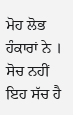ਮੋਹ ਲੋਭ ਹੰਕਾਰਾਂ ਨੇ ।
ਸੋਚ ਨਹੀਂ ਇਹ ਸੱਚ ਹੈ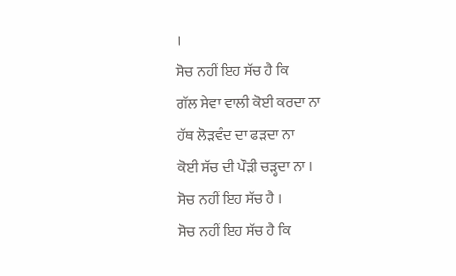।
ਸੋਚ ਨਹੀਂ ਇਹ ਸੱਚ ਹੈ ਕਿ
ਗੱਲ ਸੇਵਾ ਵਾਲੀ ਕੋਈ ਕਰਦਾ ਨਾ
ਹੱਥ ਲੋੜਵੰਦ ਦਾ ਫੜਦਾ ਨਾ
ਕੋਈ ਸੱਚ ਦੀ ਪੌੜੀ ਚੜ੍ਹਦਾ ਨਾ ।
ਸੋਚ ਨਹੀਂ ਇਹ ਸੱਚ ਹੈ ।
ਸੋਚ ਨਹੀਂ ਇਹ ਸੱਚ ਹੈ ਕਿ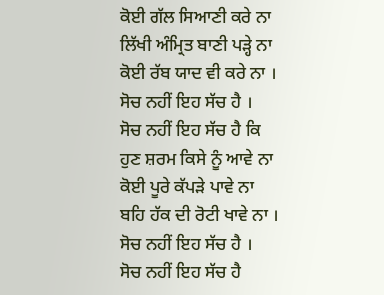ਕੋਈ ਗੱਲ ਸਿਆਣੀ ਕਰੇ ਨਾ
ਲਿੱਖੀ ਅੰਮ੍ਰਿਤ ਬਾਣੀ ਪੜ੍ਹੇ ਨਾ
ਕੋਈ ਰੱਬ ਯਾਦ ਵੀ ਕਰੇ ਨਾ ।
ਸੋਚ ਨਹੀਂ ਇਹ ਸੱਚ ਹੈ ।
ਸੋਚ ਨਹੀਂ ਇਹ ਸੱਚ ਹੈ ਕਿ
ਹੁਣ ਸ਼ਰਮ ਕਿਸੇ ਨੂੰ ਆਵੇ ਨਾ
ਕੋਈ ਪੂਰੇ ਕੱਪੜੇ ਪਾਵੇ ਨਾ
ਬਹਿ ਹੱਕ ਦੀ ਰੋਟੀ ਖਾਵੇ ਨਾ ।
ਸੋਚ ਨਹੀਂ ਇਹ ਸੱਚ ਹੈ ।
ਸੋਚ ਨਹੀਂ ਇਹ ਸੱਚ ਹੈ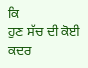ਕਿ
ਹੁਣ ਸੱਚ ਦੀ ਕੋਈ ਕਦਰ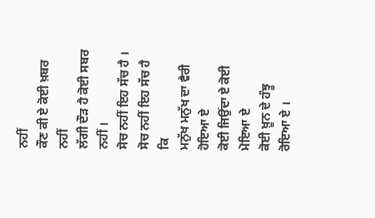ਨਹੀਂ
ਕੌਣ ਕੀ ਏ ਕੋਈ ਖ਼ਬਰ ਨਹੀਂ
ਲੱਗੀ ਦੌੜ ਹੈ ਕੋਈ ਸਬਰ ਨਹੀਂ ।
ਸੋਚ ਨਹੀਂ ਇਹ ਸੱਚ ਹੈ ।
ਸੋਚ ਨਹੀਂ ਇਹ ਸੱਚ ਹੈ ਕਿ
ਮਨੁੱਖ ਮਨੁੱਖ ਦਾ ਵੈਰੀ ਹੋਇਆ ਏ
ਕੋਈ ਜਿਉਂਦਾ ਏ ਕੋਈ ਮੋਇਆ ਏ
ਕੋਈ ਖ਼ੂਨ ਦੇ ਹੰਝੂ ਰੋਇਆ ਏ ।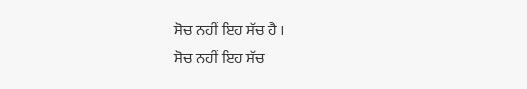ਸੋਚ ਨਹੀਂ ਇਹ ਸੱਚ ਹੈ ।
ਸੋਚ ਨਹੀਂ ਇਹ ਸੱਚ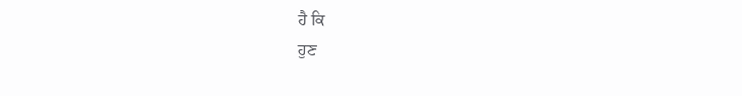ਹੈ ਕਿ
ਹੁਣ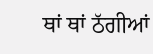ਥਾਂ ਥਾਂ ਠੱਗੀਆਂ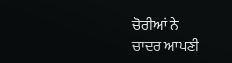ਚੋਰੀਆਂ ਨੇ
ਚਾਦਰ ਆਪਣੀ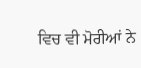ਵਿਚ ਵੀ ਮੋਰੀਆਂ ਨੇ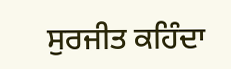ਸੁਰਜੀਤ ਕਹਿੰਦਾ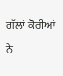ਗੱਲਾਂ ਕੋਰੀਆਂ ਨੇ